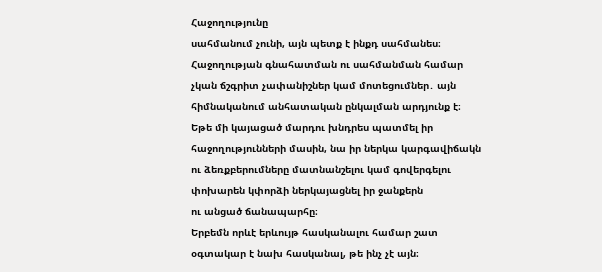Հաջողությունը
սահմանում չունի, այն պետք է ինքդ սահմանես։ Հաջողության գնահատման ու սահմանման համար
չկան ճշգրիտ չափանիշներ կամ մոտեցումներ․ այն հիմնականում անհատական ընկալման արդյունք է։
Եթե մի կայացած մարդու խնդրես պատմել իր հաջողությունների մասին, նա իր ներկա կարգավիճակն
ու ձեռքբերումները մատնանշելու կամ գովերգելու փոխարեն կփորձի ներկայացնել իր ջանքերն
ու անցած ճանապարհը։
Երբեմն որևէ երևույթ հասկանալու համար շատ օգտակար է նախ հասկանալ, թե ինչ չէ այն։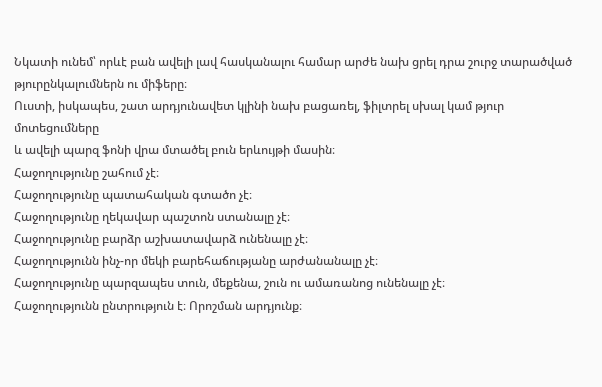Նկատի ունեմ՝ որևէ բան ավելի լավ հասկանալու համար արժե նախ ցրել դրա շուրջ տարածված
թյուրընկալումներն ու միֆերը։
Ուստի, իսկապես, շատ արդյունավետ կլինի նախ բացառել, ֆիլտրել սխալ կամ թյուր մոտեցումները
և ավելի պարզ ֆոնի վրա մտածել բուն երևույթի մասին։
Հաջողությունը շահում չէ։
Հաջողությունը պատահական գտածո չէ։
Հաջողությունը ղեկավար պաշտոն ստանալը չէ։
Հաջողությունը բարձր աշխատավարձ ունենալը չէ։
Հաջողությունն ինչ-որ մեկի բարեհաճությանը արժանանալը չէ։
Հաջողությունը պարզապես տուն, մեքենա, շուն ու ամառանոց ունենալը չէ։
Հաջողությունն ընտրություն է։ Որոշման արդյունք։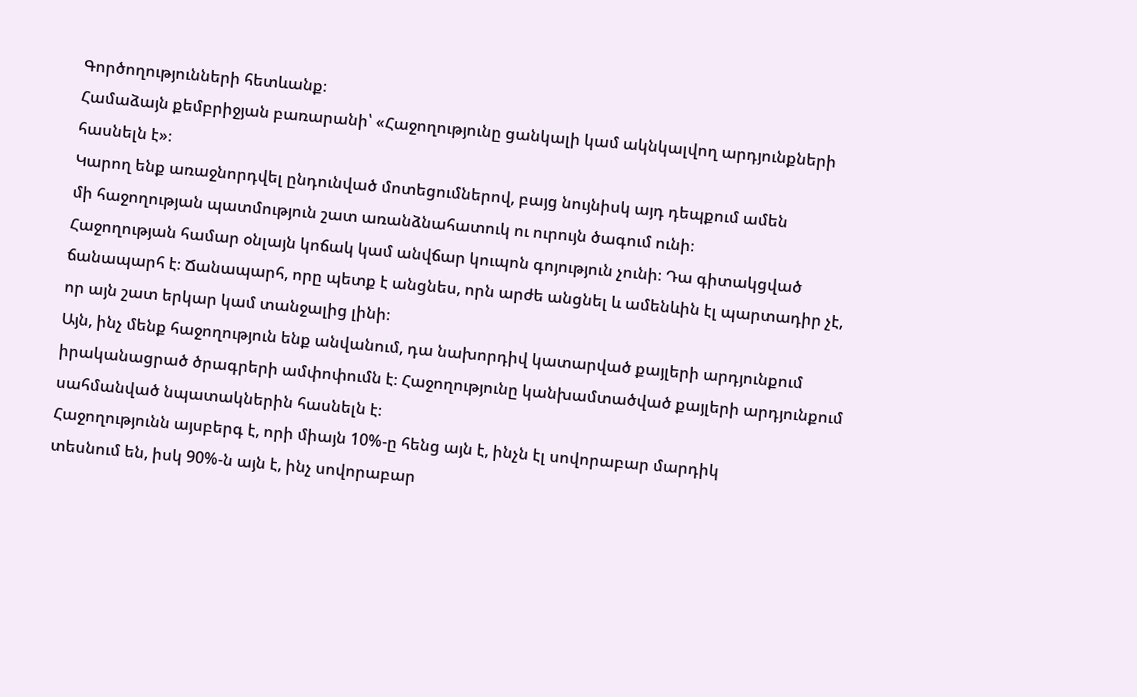Գործողությունների հետևանք։
Համաձայն քեմբրիջյան բառարանի՝ «Հաջողությունը ցանկալի կամ ակնկալվող արդյունքների
հասնելն է»։
Կարող ենք առաջնորդվել ընդունված մոտեցումներով, բայց նույնիսկ այդ դեպքում ամեն
մի հաջողության պատմություն շատ առանձնահատուկ ու ուրույն ծագում ունի։
Հաջողության համար օնլայն կոճակ կամ անվճար կուպոն գոյություն չունի։ Դա գիտակցված
ճանապարհ է։ Ճանապարհ, որը պետք է անցնես, որն արժե անցնել և ամենևին էլ պարտադիր չէ,
որ այն շատ երկար կամ տանջալից լինի։
Այն, ինչ մենք հաջողություն ենք անվանում, դա նախորդիվ կատարված քայլերի արդյունքում
իրականացրած ծրագրերի ամփոփումն է։ Հաջողությունը կանխամտածված քայլերի արդյունքում
սահմանված նպատակներին հասնելն է։
Հաջողությունն այսբերգ է, որի միայն 10%-ը հենց այն է, ինչն էլ սովորաբար մարդիկ
տեսնում են, իսկ 90%-ն այն է, ինչ սովորաբար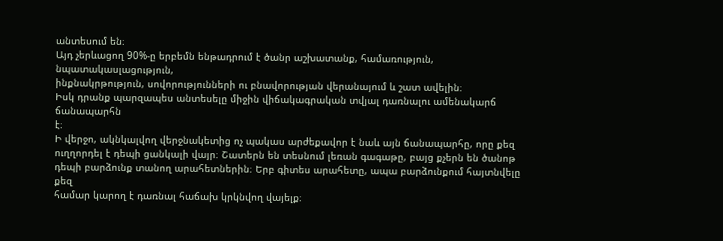անտեսում են։
Այդ չերևացող 90%-ը երբեմն ենթադրում է ծանր աշխատանք, համառություն, նպատակասլացություն,
ինքնակրթություն, սովորությունների ու բնավորության վերանայում և շատ ավելին։
Իսկ դրանք պարզապես անտեսելը միջին վիճակագրական տվյալ դառնալու ամենակարճ ճանապարհն
է։
Ի վերջո, ակնկալվող վերջնակետից ոչ պակաս արժեքավոր է նաև այն ճանապարհը, որը քեզ
ուղղորդել է դեպի ցանկալի վայր։ Շատերն են տեսնում լեռան գագաթը, բայց քչերն են ծանոթ
դեպի բարձունք տանող արահետներին։ Երբ գիտես արահետը, ապա բարձունքում հայտնվելը քեզ
համար կարող է դառնալ հաճախ կրկնվող վայելք։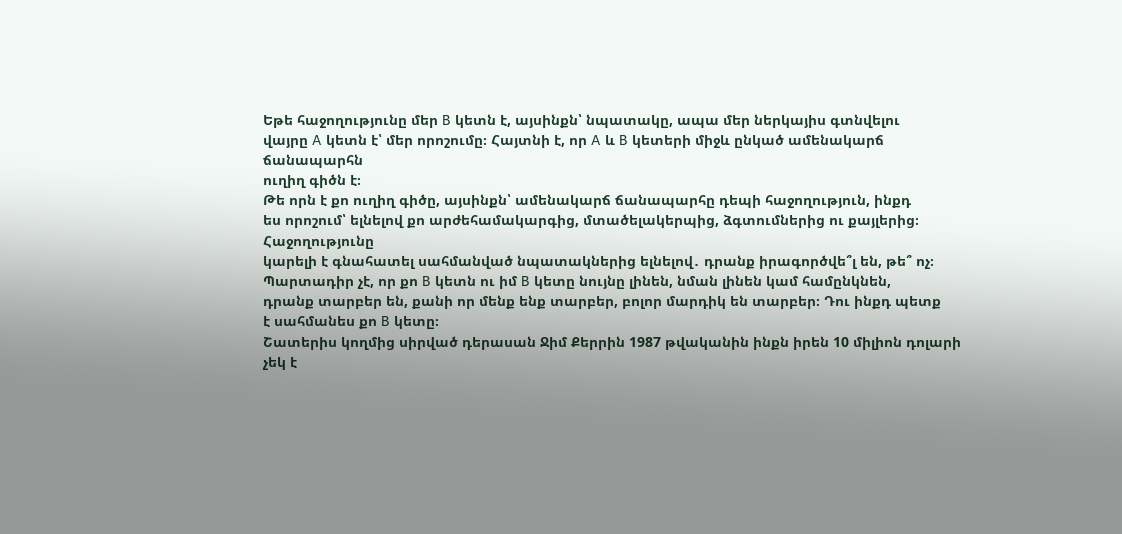Եթե հաջողությունը մեր B կետն է, այսինքն՝ նպատակը, ապա մեր ներկայիս գտնվելու
վայրը A կետն է՝ մեր որոշումը։ Հայտնի է, որ A և B կետերի միջև ընկած ամենակարճ ճանապարհն
ուղիղ գիծն է։
Թե որն է քո ուղիղ գիծը, այսինքն՝ ամենակարճ ճանապարհը դեպի հաջողություն, ինքդ
ես որոշում՝ ելնելով քո արժեհամակարգից, մտածելակերպից, ձգտումներից ու քայլերից։ Հաջողությունը
կարելի է գնահատել սահմանված նպատակներից ելնելով․ դրանք իրագործվե՞լ են, թե՞ ոչ։
Պարտադիր չէ, որ քո B կետն ու իմ B կետը նույնը լինեն, նման լինեն կամ համընկնեն,
դրանք տարբեր են, քանի որ մենք ենք տարբեր, բոլոր մարդիկ են տարբեր։ Դու ինքդ պետք
է սահմանես քո B կետը։
Շատերիս կողմից սիրված դերասան Ջիմ Քերրին 1987 թվականին ինքն իրեն 10 միլիոն դոլարի
չեկ է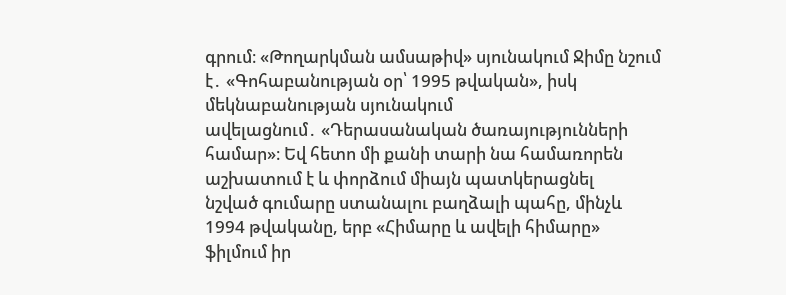գրում։ «Թողարկման ամսաթիվ» սյունակում Ջիմը նշում է․ «Գոհաբանության օր՝ 1995 թվական», իսկ մեկնաբանության սյունակում
ավելացնում․ «Դերասանական ծառայությունների
համար»։ Եվ հետո մի քանի տարի նա համառորեն աշխատում է և փորձում միայն պատկերացնել
նշված գումարը ստանալու բաղձալի պահը, մինչև 1994 թվականը, երբ «Հիմարը և ավելի հիմարը»
ֆիլմում իր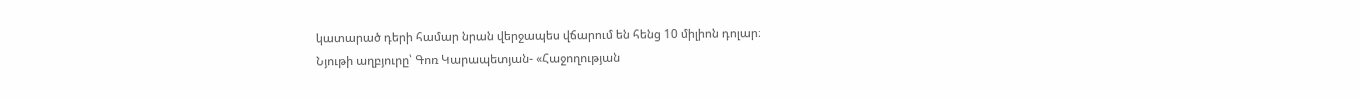կատարած դերի համար նրան վերջապես վճարում են հենց 10 միլիոն դոլար։
Նյութի աղբյուրը՝ Գոռ Կարապետյան- «Հաջողության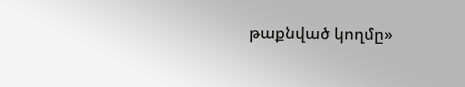թաքնված կողմը»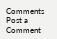Comments
Post a Comment